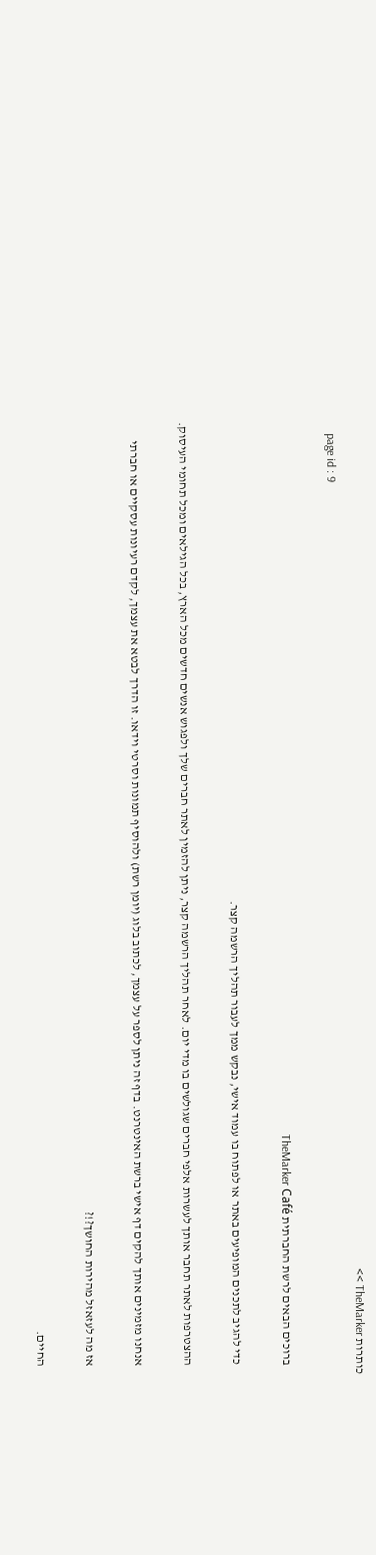כותרות TheMarker >>
    page id : 9

    ברוכים הבאים לרשת החברתית TheMarker Café

    כדי להגיב לתכנים המופיעים באתר או לפתוח בו עמוד אישי, נבקש ממך לעבור תהליך הרשמה קצר.

    ההצטרפות לאתר תחבר אותך לעשרות אלפי חברים שגולשים בו מדי יום. לאחר תהליך הרשמה קצר, ניתן להזמין לאתר חברים שלך ולפגוש אנשים חדשים מכל הארץ, בכל הגילאים ומכל תחומי העיסוק.

    אנחנו מזמינים אותך להקים דף אישי ברשת האינטרנט. בדף זה ניתן לספר על עצמך, לכתוב בלוג (יומן רשת) ולהוסיף תמונות וסרטי וידאו. זו הדרך לבטא את עצמך, לקדם רעיונות עסקיים או חברתי

    אז מה לעזאזל מהירות החושך?!?

    החיים.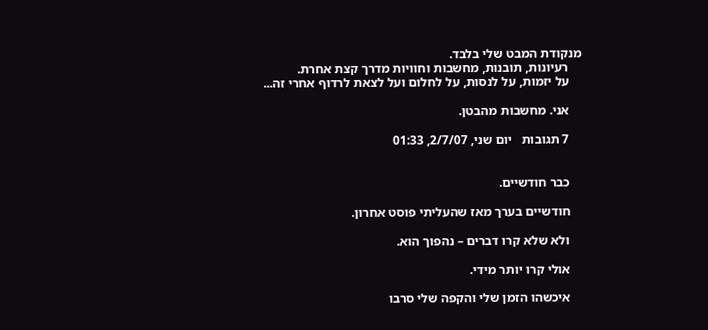מנקודת המבט שלי בלבד.
    רעיונות, תובנות, מחשבות וחוויות מדרך קצת אחרת.
    על יזמות, על לנסות, על לחלום ועל לצאת לרדוף אחרי זה...

    אני. מחשבות מהבטן.

    7 תגובות   יום שני, 2/7/07, 01:33


    כבר חודשיים.

    חודשיים בערך מאז שהעליתי פוסט אחרון.

    ולא שלא קרו דברים – נהפוך הוא.

    אולי קרו יותר מידי.

    איכשהו הזמן שלי והקפה שלי סרבו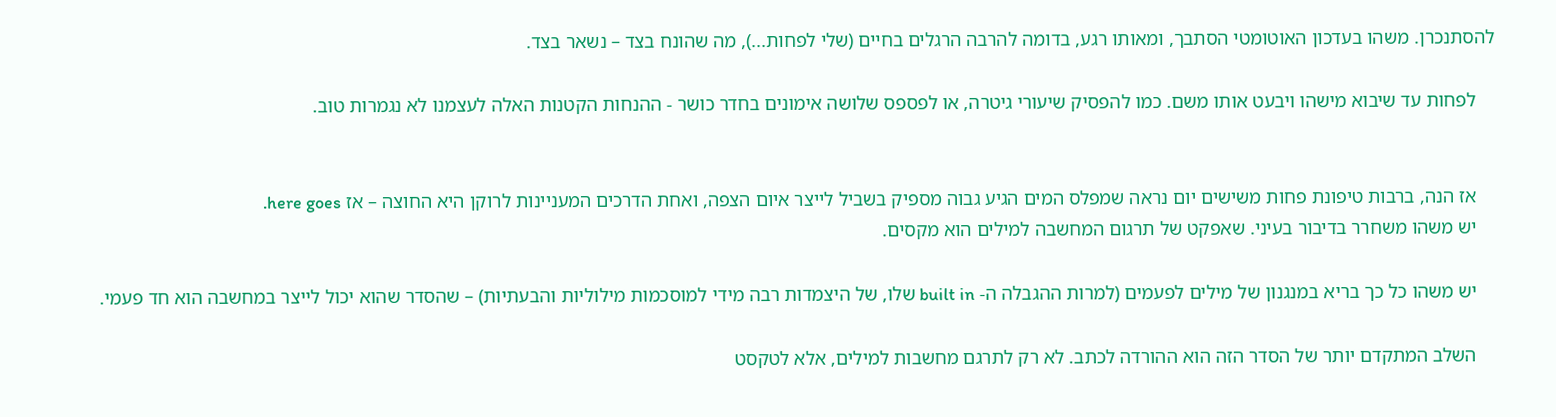להסתנכרן. משהו בעדכון האוטומטי הסתבך, ומאותו רגע, בדומה להרבה הרגלים בחיים (שלי לפחות...), מה שהונח בצד – נשאר בצד.

    לפחות עד שיבוא מישהו ויבעט אותו משם. כמו להפסיק שיעורי גיטרה, או לפספס שלושה אימונים בחדר כושר - ההנחות הקטנות האלה לעצמנו לא נגמרות טוב.


    אז הנה, ברבות טיפונת פחות משישים יום נראה שמפלס המים הגיע גבוה מספיק בשביל לייצר איום הצפה, ואחת הדרכים המעניינות לרוקן היא החוצה – אז here goes.
    יש משהו משחרר בדיבור בעיני. שאפקט של תרגום המחשבה למילים הוא מקסים.

    יש משהו כל כך בריא במנגנון של מילים לפעמים (למרות ההגבלה ה- built in שלו, של היצמדות רבה מידי למוסכמות מילוליות והבעתיות) – שהסדר שהוא יכול לייצר במחשבה הוא חד פעמי.

    השלב המתקדם יותר של הסדר הזה הוא ההורדה לכתב. לא רק לתרגם מחשבות למילים, אלא לטקסט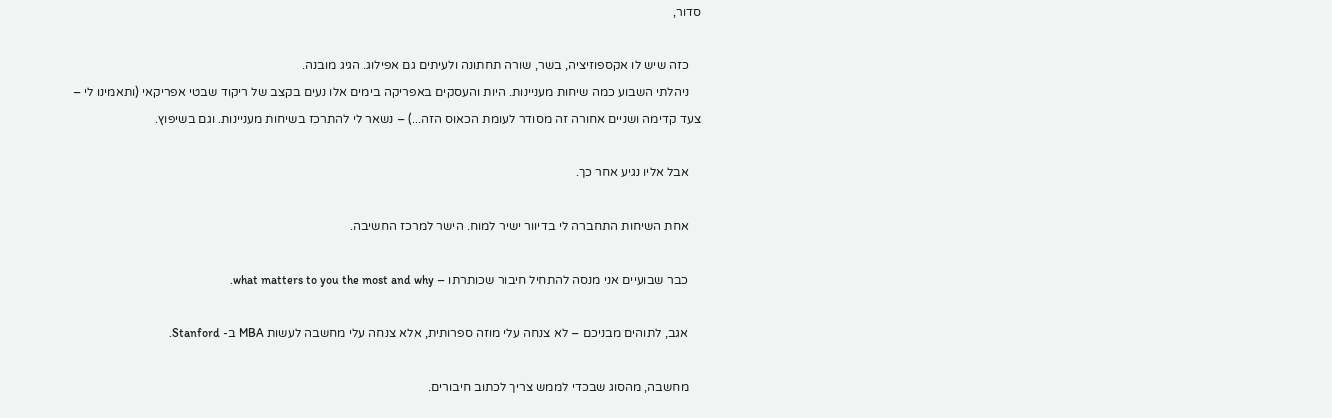סדור,

    כזה שיש לו אקספוזיציה, בשר, שורה תחתונה ולעיתים גם אפילוג. הגיג מובנה.
    ניהלתי השבוע כמה שיחות מעניינות. היות והעסקים באפריקה בימים אלו נעים בקצב של ריקוד שבטי אפריקאי (ותאמינו לי – צעד קדימה ושניים אחורה זה מסודר לעומת הכאוס הזה...) – נשאר לי להתרכז בשיחות מעניינות. וגם בשיפוץ.

    אבל אליו נגיע אחר כך.

    אחת השיחות התחברה לי בדיוור ישיר למוח. הישר למרכז החשיבה.

    כבר שבועיים אני מנסה להתחיל חיבור שכותרתו – what matters to you the most and why.

    אגב, לתוהים מבניכם – לא צנחה עלי מוזה ספרותית, אלא צנחה עלי מחשבה לעשות MBA ב- Stanford.

    מחשבה, מהסוג שבכדי לממש צריך לכתוב חיבורים.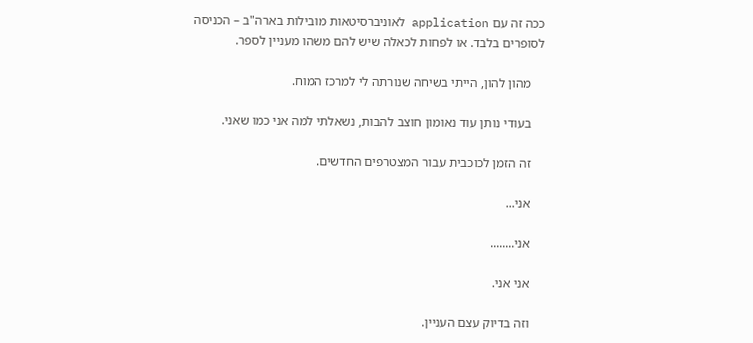ככה זה עם application לאוניברסיטאות מובילות בארה"ב – הכניסה לסופרים בלבד. או לפחות לכאלה שיש להם משהו מעניין לספר.

    מהון להון, הייתי בשיחה שנורתה לי למרכז המוח.

    בעודי נותן עוד נאומון חוצב להבות, נשאלתי למה אני כמו שאני.

    זה הזמן לכוכבית עבור המצטרפים החדשים.

    אני...

    אני........

    אני אני.

    וזה בדיוק עצם העניין.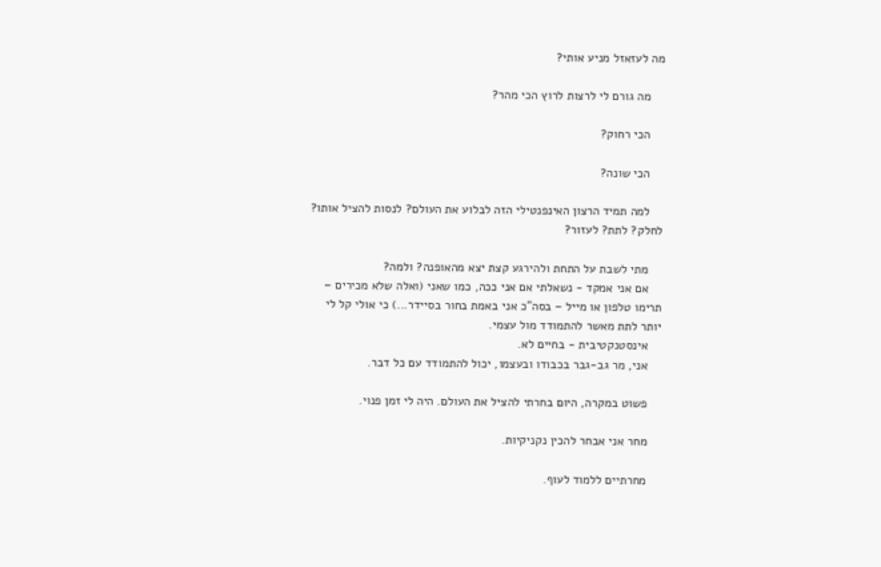מה לעזאזל מניע אותי?

    מה גורם לי לרצות לרוץ הכי מהר?

    הכי רחוק?

    הכי שונה?

    למה תמיד הרצון האינפנטילי הזה לבלוע את העולם? לנסות להציל אותו? לחלק? לתת? לעזור?

    מתי לשבת על התחת ולהירגע קצת יצא מהאופנה? ולמה?
    אם אני אמקד - נשאלתי אם אני ככה, כמו שאני (ואלה שלא מכירים – תרימו טלפון או מייל – בסה"כ אני באמת בחור בסיידר...) כי אולי קל לי יותר לתת מאשר להתמודד מול עצמי.
    אינסטנקטיבית - בחיים לא.
    אני, מר גב-גבר בכבודו ובעצמו, יכול להתמודד עם כל דבר.

    פשוט במקרה, היום בחרתי להציל את העולם. היה לי זמן פנוי.

    מחר אני אבחר להכין נקניקיות.

    מחרתיים ללמוד לעוף.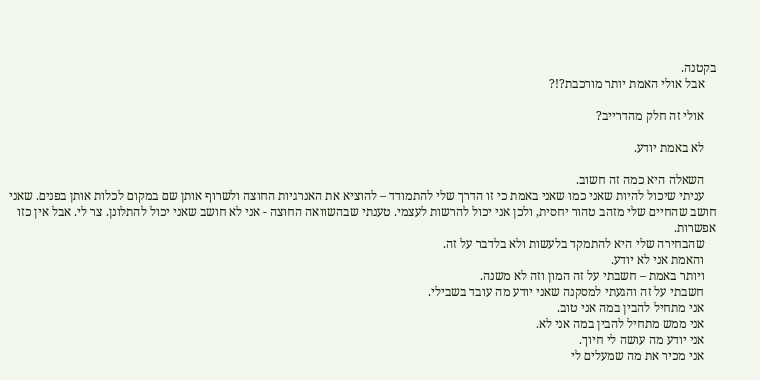בקטנה.
    אבל אולי האמת יותר מורכבת?!?

    אולי זה חלק מהדרייב?

    לא באמת יודע.

    השאלה היא כמה זה חשוב.
    עניתי שיכול להיות שאני כמו שאני באמת כי זו הדרך שלי להתמודד – להוציא את האנרגיות החוצה ולשרוף אותן שם במקום לכלות אותן בפנים. שאני חושב שהחיים שלי מזהב טהור יחסית, ולכן אני יכול להרשות לעצמי. טענתי שבהשוואה החוצה - אני לא חושב שאני יכול להתלונן. צר לי. אבל אין כזו אפשרות.
    שהבחירה שלי היא להתמקד בלעשות ולא בלדבר על זה.
    והאמת אני לא יודע.
    ויותר באמת – חשבתי על זה המון וזה לא משנה.
    חשבתי על זה והגעתי למסקנה שאני יודע מה עובד בשבילי.
    אני מתחיל להבין במה אני טוב.
    אני ממש מתחיל להבין במה אני לא.
    אני יודע מה עושה לי חיוך.
    אני מכיר את מה שמעלים לי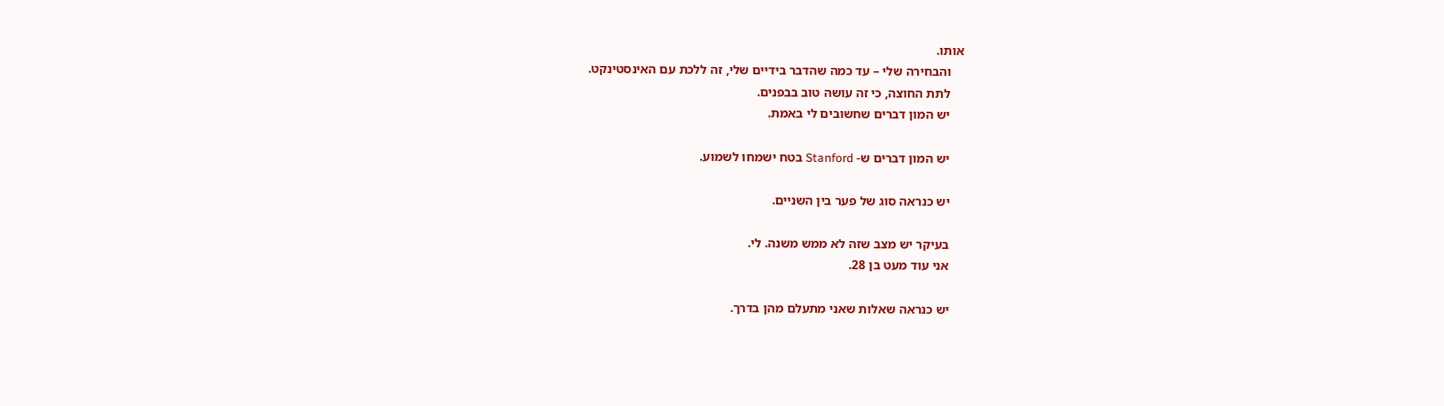אותו.
    והבחירה שלי – עד כמה שהדבר בידיים שלי, זה ללכת עם האינסטינקט.
    לתת החוצה, כי זה עושה טוב בבפנים.
    יש המון דברים שחשובים לי באמת.

    יש המון דברים ש- Stanford בטח ישמחו לשמוע.

    יש כנראה סוג של פער בין השניים.

    בעיקר יש מצב שזה לא ממש משנה. לי.
    אני עוד מעט בן 28.

    יש כנראה שאלות שאני מתעלם מהן בדרך.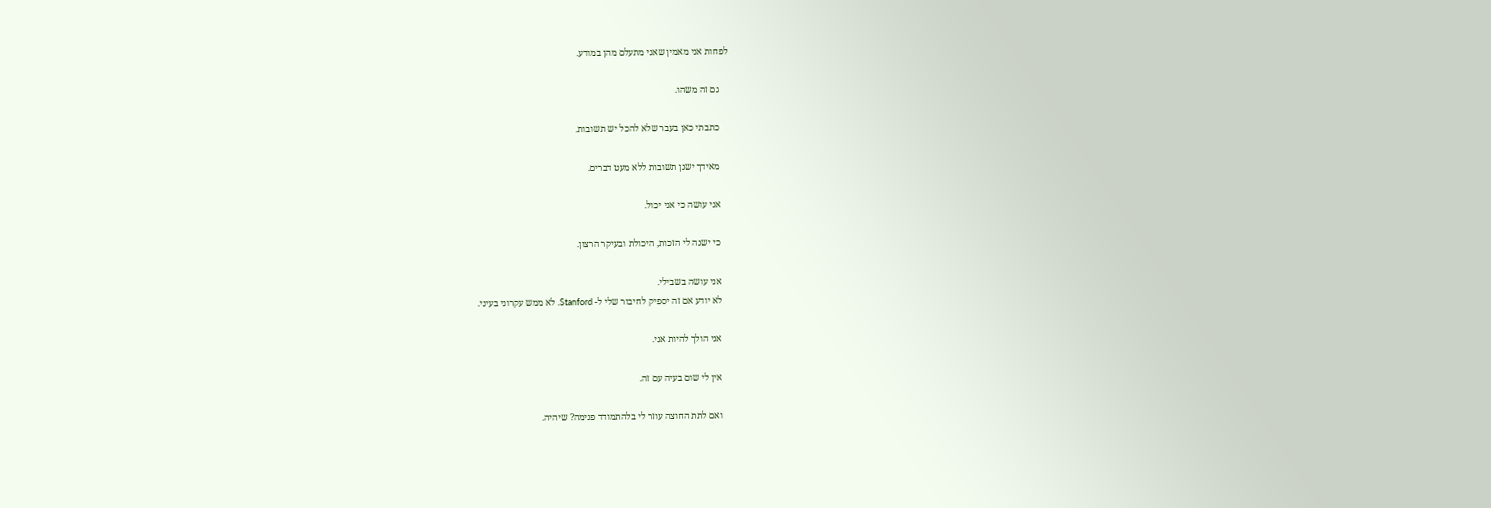לפחות אני מאמין שאני מתעלם מהן במודע.

    גם זה משהו.

    כתבתי כאן בעבר שלא להכל יש תשובות.

    מאידך ישנן תשובות ללא מעט דברים.

    אני עושה כי אני יכול.

    כי ישנה לי הזכות, היכולת ובעיקר הרצון.

    אני עושה בשבילי.
    לא יודע אם זה יספיק לחיבור שלי ל- Stanford. לא ממש עקרוני בעיני.

    אני הולך להיות אני.

    אין לי שום בעיה עם זה.

    ואם לתת החוצה עוזר לי בלהתמודד פנימה? שיהיה.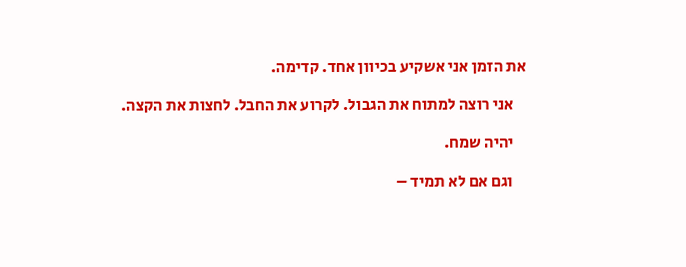את הזמן אני אשקיע בכיוון אחד. קדימה.

    אני רוצה למתוח את הגבול. לקרוע את החבל. לחצות את הקצה.

    יהיה שמח.

    וגם אם לא תמיד –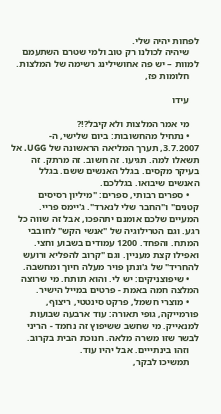לפחות יהיה שלי.
    שיהיה לכולנו רק טוב ולמי שטרם השתעמם למוות – יש פה אחושילינג רשימה של המלצות.
    חלומות פז,

    עידו

    מי אמר המלצות ולא קיבל?!?
    • נתחיל מהחשובות: ביום שלישי, ה- 3.7.2007, תערך המליאה הראשונה של UGG. אל תשאלו למה. תגיעו. זה חשוב. זה מרתק. זה בעיקר מקסים. בגלל האנשים ששם. בגלל האנשים שיבואו. בגללכם.
    • ספרים רבותי, ספרים: "מיליון רסיסים קטנים" ו"החבר שלי לנארד". ג'יימס פריי. המעיים שלכם אומנם יתהפכו, אבל זה שווה כל רגע. וגם הטרילוגיה של "אנשי הקש" לחובבי המתח. והפחד. 1200 עמודים בשבוע וחצי. ואפילו קצת מעניין. וגם "קרוב להפליא ורועש להחריד" של ג'ונתן פויר מעלה חיוך ומחשבה.
    • שיפוצניקים: יש לי. והוא תותח. מי שרוצה המלצה חמה באמת - פרטים במייל הישיר.
    • מוצרי חשמל, פרקט סינטטי, ריצוף, פורמייקה, גופי תאורה: עוד ארבעה שבועות למנאייק. מי שחשב ששיפוץ זה נחמד - הריני לבשר שזו משרה מלאה. חנוכת הבית בקרוב.
    וזהו בינתייים. אבל יהיו עוד.
    תמשיכו לבקר,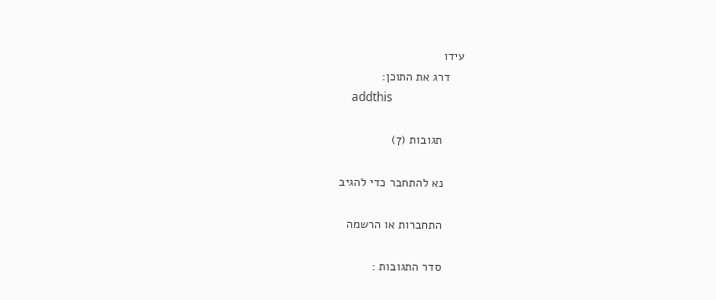עידו
    דרג את התוכן:
    addthis

      תגובות (7)

      נא להתחבר כדי להגיב

      התחברות או הרשמה

      סדר התגובות :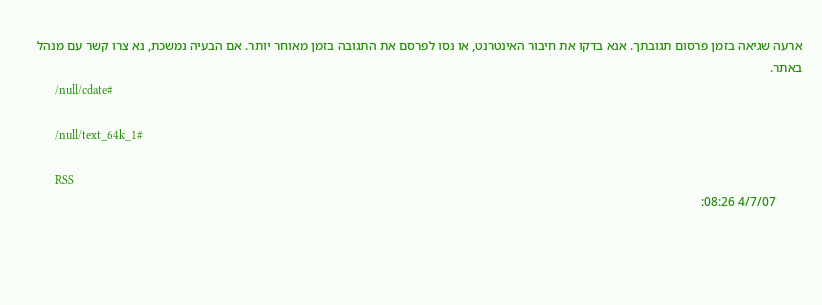ארעה שגיאה בזמן פרסום תגובתך. אנא בדקו את חיבור האינטרנט, או נסו לפרסם את התגובה בזמן מאוחר יותר. אם הבעיה נמשכת, נא צרו קשר עם מנהל באתר.
      /null/cdate#

      /null/text_64k_1#

      RSS
        4/7/07 08:26: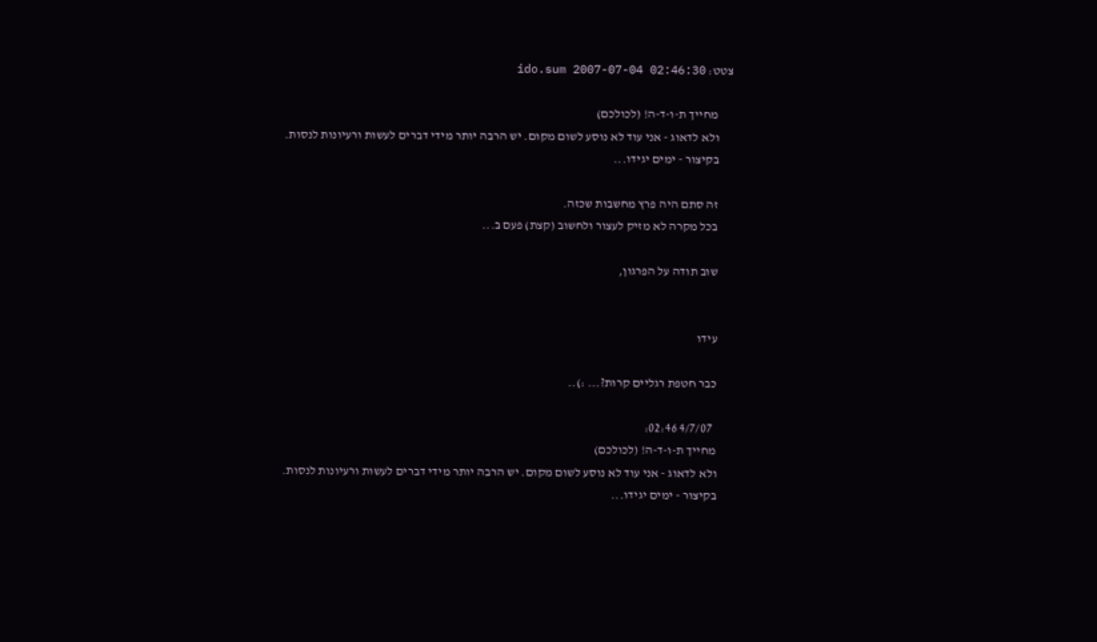צטט: ido.sum 2007-07-04 02:46:30

      מחייך ת-ו-ד-ה! (לכולכם)
      ולא לדאוג - אני עוד לא נוסע לשום מקום. יש הרבה יותר מידי דברים לעשות ורעיונות לנסות.
      בקיצור - ימים יגידו...

      זה סתם היה פרץ מחשבות שכזה.
      בכל מקרה לא מזיק לעצור ולחשוב (קצת) פעם ב...

      שוב תודה על הפרגון,


      עידו

      כבר חטפת רגליים קרות?... :)..

        4/7/07 02:46:
      מחייך ת-ו-ד-ה! (לכולכם)
      ולא לדאוג - אני עוד לא נוסע לשום מקום. יש הרבה יותר מידי דברים לעשות ורעיונות לנסות.
      בקיצור - ימים יגידו...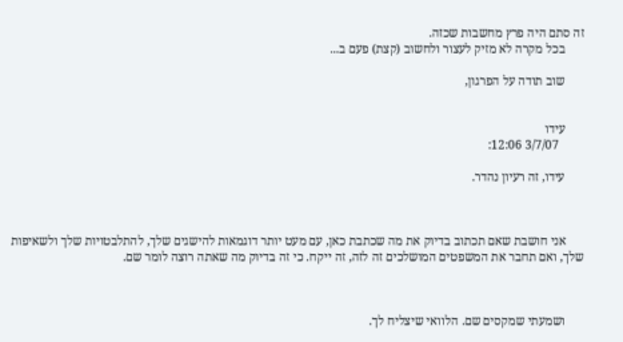זה סתם היה פרץ מחשבות שכזה.
      בכל מקרה לא מזיק לעצור ולחשוב (קצת) פעם ב...

      שוב תודה על הפרגון,


      עידו
        3/7/07 12:06:

      עידו, זה רעיון נהדר.



      אני חושבת שאם תכתוב בדיוק את מה שכתבת כאן, עם מעט יותר דוגמאות להישגים שלך, להתלבטויות שלך ולשאיפות שלך, ואם תחבר את המשפטים המושלכים זה לזה, זה ייקח. כי זה בדיוק מה שאתה רוצה לומר שם.



      ושמעתי שמקסים שם. הלוואי שיצליח לך.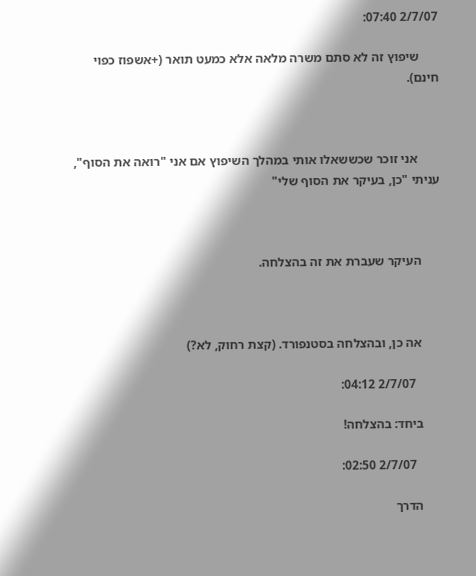2/7/07 07:40:

      שיפוץ זה לא סתם משרה מלאה אלא כמעט תואר (+אשפוז כפוי חינם).



       אני זוכר שכששאלו אותי במהלך השיפוץ אם אני "רואה את הסוף", עניתי "כן, בעיקר את הסוף שלי"



      העיקר שעברת את זה בהצלחה.



      אה כן, ובהצלחה בסטנפורד. (קצת רחוק, לא?)

        2/7/07 04:12:

      ביחד: בהצלחה!

        2/7/07 02:50:

      הדרך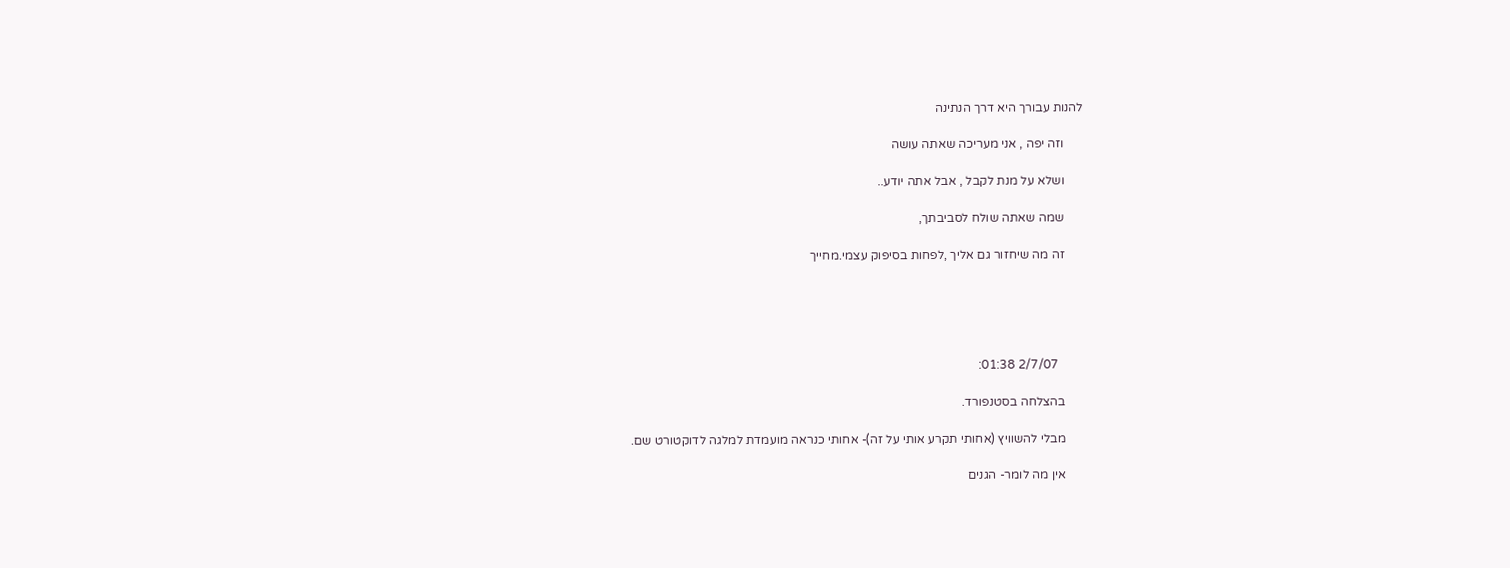להנות עבורך היא דרך הנתינה

      וזה יפה , אני מעריכה שאתה עושה

      ושלא על מנת לקבל , אבל אתה יודע..

      שמה שאתה שולח לסביבתך,

      זה מה שיחזור גם אליך ,לפחות בסיפוק עצמי.מחייך





        2/7/07 01:38:

      בהצלחה בסטנפורד.

      מבלי להשוויץ (אחותי תקרע אותי על זה)- אחותי כנראה מועמדת למלגה לדוקטורט שם.

      אין מה לומר- הגנים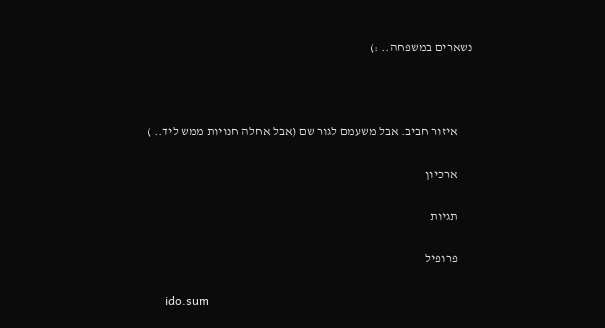נשארים במשפחה.. :)



      איזור חביב. אבל משעמם לגור שם (אבל אחלה חנויות ממש ליד.. )

      ארכיון

      תגיות

      פרופיל

      ido.sum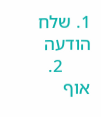1. שלח הודעה
      2. אוף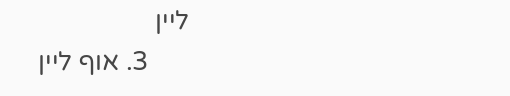ליין
      3. אוף ליין